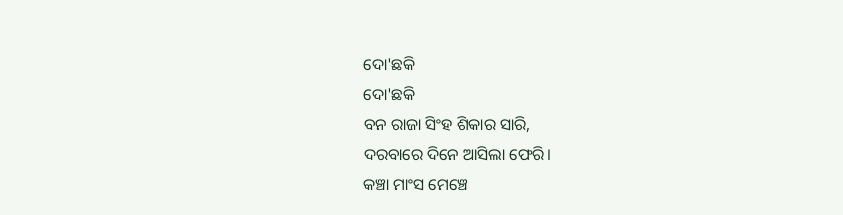ଦୋ'ଛକି
ଦୋ'ଛକି
ବନ ରାଜା ସିଂହ ଶିକାର ସାରି,
ଦରବାରେ ଦିନେ ଆସିଲା ଫେରି।
କଞ୍ଚା ମାଂସ ମେଞ୍ଚେ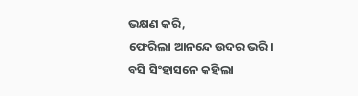ଭକ୍ଷଣ କରି,
ଫେରିଲା ଆନନ୍ଦେ ଉଦର ଭରି।
ବସି ସିଂହାସନେ କହିଲା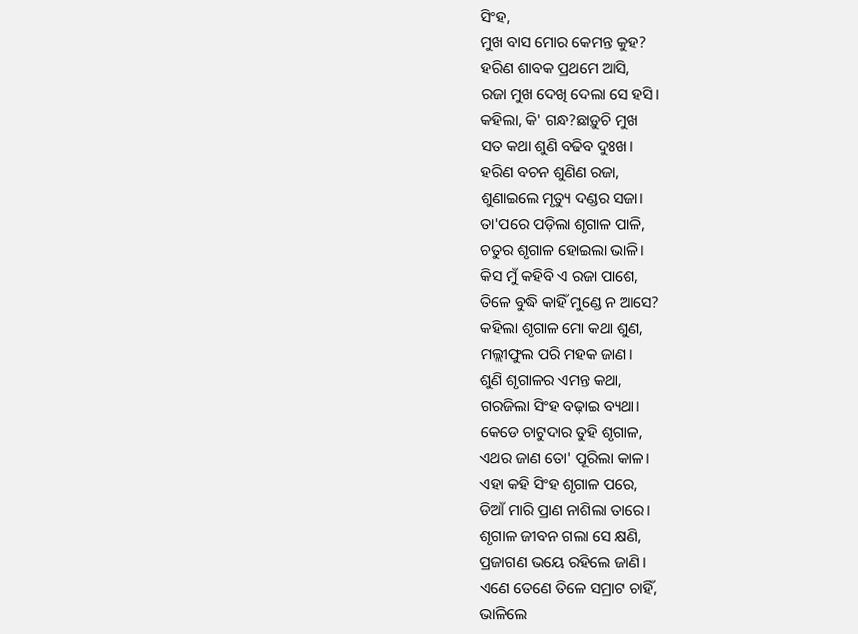ସିଂହ,
ମୁଖ ବାସ ମୋର କେମନ୍ତ କୁହ?
ହରିଣ ଶାବକ ପ୍ରଥମେ ଆସି,
ରଜା ମୁଖ ଦେଖି ଦେଲା ସେ ହସି।
କହିଲା, କି' ଗନ୍ଧ?ଛାଡ଼ୁଚି ମୁଖ
ସତ କଥା ଶୁଣି ବଢିବ ଦୁଃଖ।
ହରିଣ ବଚନ ଶୁଣିଣ ରଜା,
ଶୁଣାଇଲେ ମୃତ୍ୟୁ ଦଣ୍ଡର ସଜା।
ତା'ପରେ ପଡ଼ିଲା ଶୃଗାଳ ପାଳି,
ଚତୁର ଶୃଗାଳ ହୋଇଲା ଭାଳି।
କିସ ମୁଁ କହିବି ଏ ରଜା ପାଶେ,
ତିଳେ ବୁଦ୍ଧି କାହିଁ ମୁଣ୍ଡେ ନ ଆସେ?
କହିଲା ଶୃଗାଳ ମୋ କଥା ଶୁଣ,
ମଲ୍ଲୀଫୁଲ ପରି ମହକ ଜାଣ।
ଶୁଣି ଶୃଗାଳର ଏମନ୍ତ କଥା,
ଗରଜିଲା ସିଂହ ବଢ଼ାଇ ବ୍ୟଥା।
କେଡେ ଚାଟୁଦାର ତୁହି ଶୃଗାଳ,
ଏଥର ଜାଣ ତୋ' ପୂରିଲା କାଳ।
ଏହା କହି ସିଂହ ଶୃଗାଳ ପରେ,
ଡିଆଁ ମାରି ପ୍ରାଣ ନାଶିଲା ତାରେ।
ଶୃଗାଳ ଜୀବନ ଗଲା ସେ କ୍ଷଣି,
ପ୍ରଜାଗଣ ଭୟେ ରହିଲେ ଜାଣି।
ଏଣେ ତେଣେ ତିଳେ ସମ୍ରାଟ ଚାହିଁ,
ଭାଳିଲେ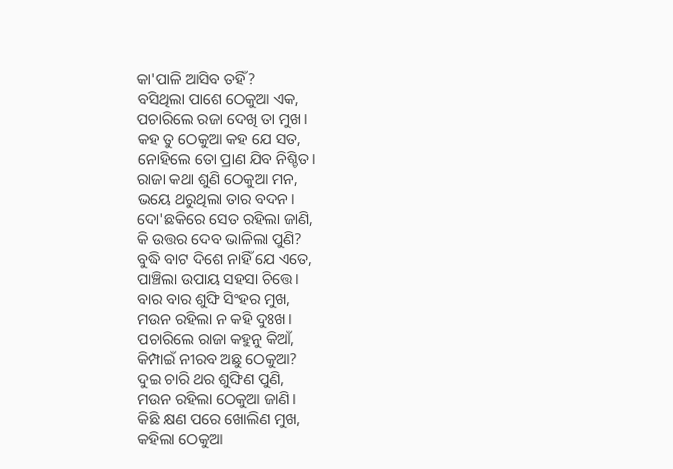କା'ପାଳି ଆସିବ ତହିଁ?
ବସିଥିଲା ପାଶେ ଠେକୁଆ ଏକ,
ପଚାରିଲେ ରଜା ଦେଖି ତା ମୁଖ।
କହ ତୁ ଠେକୁଆ କହ ଯେ ସତ,
ନୋହିଲେ ତୋ ପ୍ରାଣ ଯିବ ନିଶ୍ଚିତ।
ରାଜା କଥା ଶୁଣି ଠେକୁଆ ମନ,
ଭୟେ ଥରୁଥିଲା ତାର ବଦନ।
ଦୋ'ଛକିରେ ସେତ ରହିଲା ଜାଣି,
କି ଉତ୍ତର ଦେବ ଭାଳିଲା ପୁଣି?
ବୁଦ୍ଧି ବାଟ ଦିଶେ ନାହିଁ ଯେ ଏତେ,
ପାଞ୍ଚିଲା ଉପାୟ ସହସା ଚିତ୍ତେ।
ବାର ବାର ଶୁଙ୍ଘି ସିଂହର ମୁଖ,
ମଉନ ରହିଲା ନ କହି ଦୁଃଖ।
ପଚାରିଲେ ରାଜା କହୁନୁ କିଆଁ,
କିମ୍ପାଇଁ ନୀରବ ଅଛୁ ଠେକୁଆ?
ଦୁଇ ଚାରି ଥର ଶୁଙ୍ଘିଣ ପୁଣି,
ମଉନ ରହିଲା ଠେକୁଆ ଜାଣି।
କିଛି କ୍ଷଣ ପରେ ଖୋଲିଣ ମୁଖ,
କହିଲା ଠେକୁଆ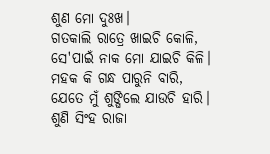ଶୁଣ ମୋ ଦୁଃଖ।
ଗତକାଲି ରାତ୍ରେ ଖାଇଚି କୋଳି,
ସେ'ପାଇଁ ନାକ ମୋ ଯାଇଚି କିଳି।
ମହକ କି ଗନ୍ଧ ପାରୁନି ବାରି,
ଯେତେ ମୁଁ ଶୁଙ୍ଘିଲେ ଯାଉଚି ହାରି।
ଶୁଣି ସିଂହ ରାଜା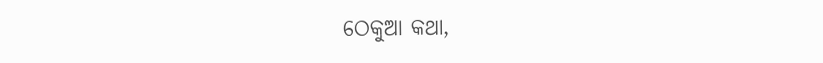ଠେକୁଆ କଥା,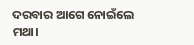ଦରବାର ଆଗେ ନୋଇଁଲେ ମଥା।